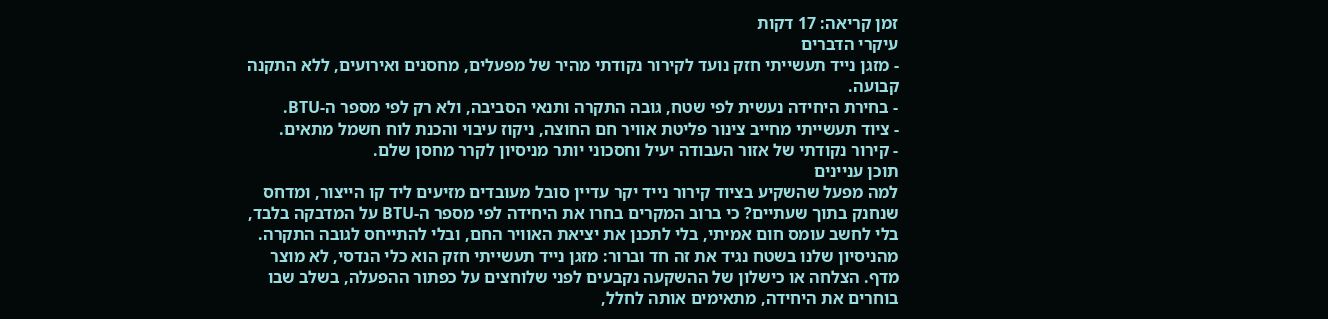זמן קריאה: 17 דקות
עיקרי הדברים
- מזגן נייד תעשייתי חזק נועד לקירור נקודתי מהיר של מפעלים, מחסנים ואירועים, ללא התקנה קבועה.
- בחירת היחידה נעשית לפי שטח, גובה התקרה ותנאי הסביבה, ולא רק לפי מספר ה-BTU.
- ציוד תעשייתי מחייב צינור פליטת אוויר חם החוצה, ניקוז עיבוי והכנת לוח חשמל מתאים.
- קירור נקודתי של אזור העבודה יעיל וחסכוני יותר מניסיון לקרר מחסן שלם.
תוכן עניינים
למה מפעל שהשקיע בציוד קירור נייד יקר עדיין סובל מעובדים מזיעים ליד קו הייצור, ומדחס שנחנק בתוך שעתיים? כי ברוב המקרים בחרו את היחידה לפי מספר ה-BTU על המדבקה בלבד, בלי לחשב עומס חום אמיתי, בלי לתכנן את יציאת האוויר החם, ובלי להתייחס לגובה התקרה. מהניסיון שלנו בשטח נגיד את זה חד וברור: מזגן נייד תעשייתי חזק הוא כלי הנדסי, לא מוצר מדף. הצלחה או כישלון של ההשקעה נקבעים לפני שלוחצים על כפתור ההפעלה, בשלב שבו בוחרים את היחידה, מתאימים אותה לחלל,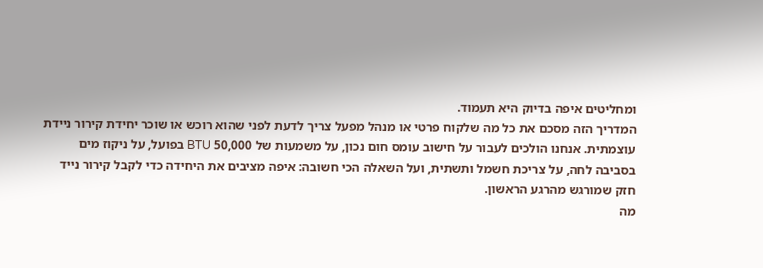ומחליטים איפה בדיוק היא תעמוד.
המדריך הזה מסכם את כל מה שלקוח פרטי או מנהל מפעל צריך לדעת לפני שהוא רוכש או שוכר יחידת קירור ניידת עוצמתית. אנחנו הולכים לעבור על חישוב עומס חום נכון, על משמעות של 50,000 BTU בפועל, על ניקוז מים בסביבה לחה, על צריכת חשמל ותשתית, ועל השאלה הכי חשובה: איפה מציבים את היחידה כדי לקבל קירור נייד חזק שמורגש מהרגע הראשון.
מה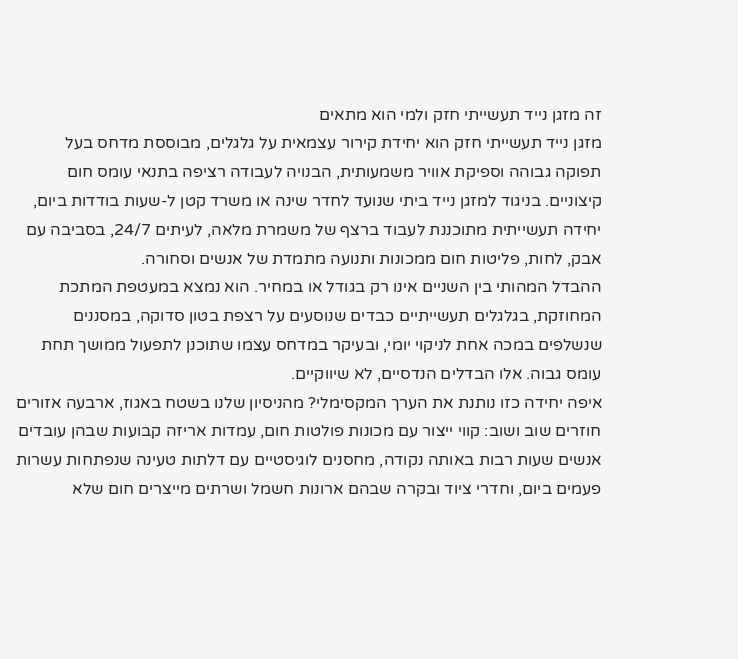זה מזגן נייד תעשייתי חזק ולמי הוא מתאים
מזגן נייד תעשייתי חזק הוא יחידת קירור עצמאית על גלגלים, מבוססת מדחס בעל תפוקה גבוהה וספיקת אוויר משמעותית, הבנויה לעבודה רציפה בתנאי עומס חום קיצוניים. בניגוד למזגן נייד ביתי שנועד לחדר שינה או משרד קטן ל-שעות בודדות ביום, יחידה תעשייתית מתוכננת לעבוד ברצף של משמרת מלאה, לעיתים 24/7, בסביבה עם אבק, לחות, פליטות חום ממכונות ותנועה מתמדת של אנשים וסחורה.
ההבדל המהותי בין השניים אינו רק בגודל או במחיר. הוא נמצא במעטפת המתכת המחוזקת, בגלגלים תעשייתיים כבדים שנוסעים על רצפת בטון סדוקה, במסננים שנשלפים במכה אחת לניקוי יומי, ובעיקר במדחס עצמו שתוכנן לתפעול ממושך תחת עומס גבוה. אלו הבדלים הנדסיים, לא שיווקיים.
איפה יחידה כזו נותנת את הערך המקסימלי? מהניסיון שלנו בשטח באגוז, ארבעה אזורים חוזרים שוב ושוב: קווי ייצור עם מכונות פולטות חום, עמדות אריזה קבועות שבהן עובדים אנשים שעות רבות באותה נקודה, מחסנים לוגיסטיים עם דלתות טעינה שנפתחות עשרות פעמים ביום, וחדרי ציוד ובקרה שבהם ארונות חשמל ושרתים מייצרים חום שלא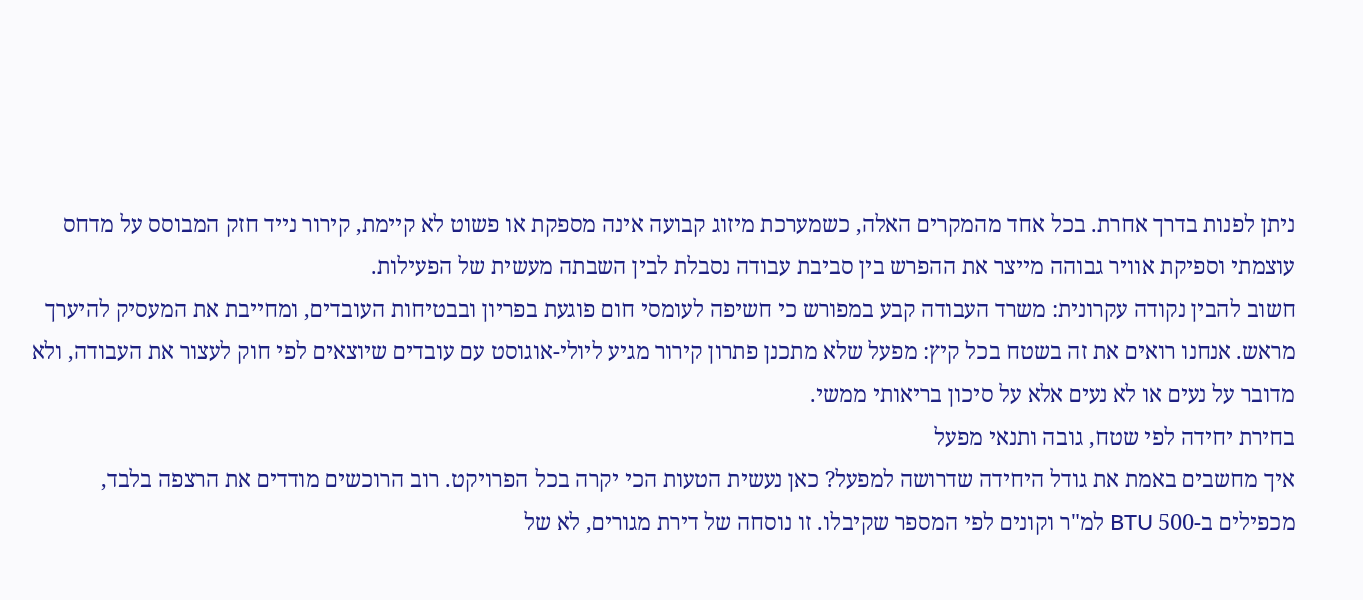ניתן לפנות בדרך אחרת. בכל אחד מהמקרים האלה, כשמערכת מיזוג קבועה אינה מספקת או פשוט לא קיימת, קירור נייד חזק המבוסס על מדחס עוצמתי וספיקת אוויר גבוהה מייצר את ההפרש בין סביבת עבודה נסבלת לבין השבתה מעשית של הפעילות.
חשוב להבין נקודה עקרונית: משרד העבודה קבע במפורש כי חשיפה לעומסי חום פוגעת בפריון ובבטיחות העובדים, ומחייבת את המעסיק להיערך מראש. אנחנו רואים את זה בשטח בכל קיץ: מפעל שלא מתכנן פתרון קירור מגיע ליולי-אוגוסט עם עובדים שיוצאים לפי חוק לעצור את העבודה, ולא מדובר על נעים או לא נעים אלא על סיכון בריאותי ממשי.
בחירת יחידה לפי שטח, גובה ותנאי מפעל
איך מחשבים באמת את גודל היחידה שדרושה למפעל? כאן נעשית הטעות הכי יקרה בכל הפרויקט. רוב הרוכשים מודדים את הרצפה בלבד, מכפילים ב-500 BTU למ"ר וקונים לפי המספר שקיבלו. זו נוסחה של דירת מגורים, לא של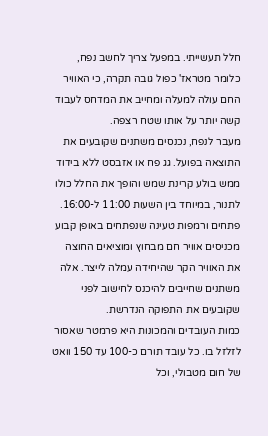חלל תעשייתי. במפעל צריך לחשב נפח, כלומר מטראז' כפול גובה תקרה, כי האוויר החם עולה למעלה ומחייב את המדחס לעבוד קשה יותר על אותו שטח רצפה.
מעבר לנפח, נכנסים משתנים שקובעים את התוצאה בפועל. גג פח או אזבסט ללא בידוד ממש בולע קרינת שמש והופך את החלל כולו לתנור, במיוחד בין השעות 11:00 ל-16:00. פתחים ורמפות טעינה שנפתחים באופן קבוע מכניסים אוויר חם מבחוץ ומוציאים החוצה את האוויר הקר שהיחידה עמלה לייצר. אלה משתנים שחייבים להיכנס לחישוב לפני שקובעים את התפוקה הנדרשת.
כמות העובדים והמכונות היא פרמטר שאסור לזלזל בו. כל עובד תורם כ-100 עד 150 וואט של חום מטבולי, וכל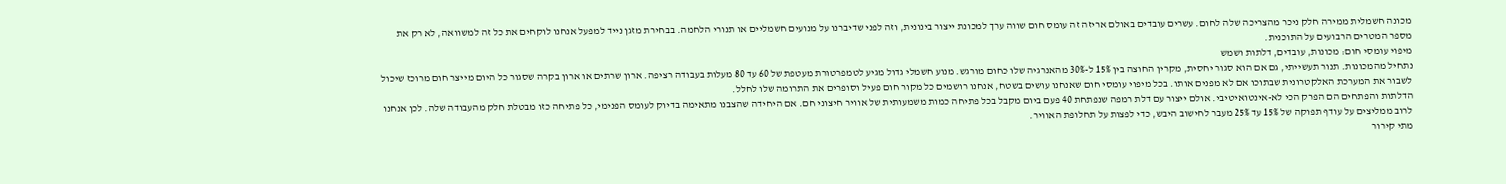מכונה חשמלית ממירה חלק ניכר מהצריכה שלה לחום. עשרים עובדים באולם אריזה זה עומס חום שווה ערך למכונת ייצור בינונית, וזה לפני שדיברנו על מנועים חשמליים או תנורי הלחמה. בבחירת מזגן נייד למפעל אנחנו לוקחים את כל זה למשוואה, לא רק את מספר המטרים הרבועים על התוכנית.
מיפוי עומסי חום: מכונות, עובדים, דלתות ושמש
נתחיל מהמכונות. תנור תעשייתי, גם אם הוא סגור יחסית, מקרין החוצה בין 15% ל-30% מהאנרגיה שלו כחום מורגש. מנוע חשמלי גדול מגיע לטמפרטורת מעטפת של 60 עד 80 מעלות בעבודה רציפה. ארון שרתים או ארון בקרה שסגור כל היום מייצר חום מרוכז שיכול לשבור את המערכת האלקטרונית שבתוכו אם לא מפנים אותו. בכל מיפוי עומסי חום שאנחנו עושים בשטח, אנחנו רושמים כל מקור חום פעיל וסופרים את התרומה שלו לחלל.
הדלתות והפתחים הם הפרק הכי לא-אינטואיטיבי. אולם ייצור עם דלת רמפה שנפתחת 40 פעם ביום מקבל בכל פתיחה כמות משמעותית של אוויר חיצוני חם. אם היחידה שהצבנו מתאימה בדיוק לעומס הפנימי, כל פתיחה כזו מבטלת חלק מהעבודה שלה. לכן אנחנו לרוב ממליצים על עודף תפוקה של 15% עד 25% מעבר לחישוב היבש, כדי לפצות על תחלופת האוויר.
מתי קירור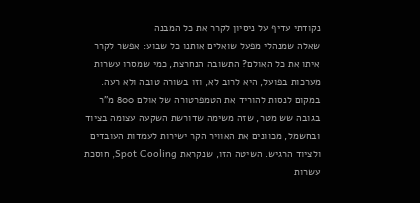נקודתי עדיף על ניסיון לקרר את כל המבנה
שאלה שמנהלי מפעל שואלים אותנו כל שבוע: אפשר לקרר איתו את כל האולם? התשובה הנחרצת, כמי שמסרו עשרות מערכות בפועל, היא לרוב לא, וזו בשורה טובה ולא רעה. במקום לנסות להוריד את הטמפרטורה של אולם 800 מ"ר בגובה שש מטר, שזה משימה שדורשת השקעה עצומה בציוד ובחשמל, מכוונים את האוויר הקר ישירות לעמדות העובדים ולציוד הרגיש. השיטה הזו, שנקראת Spot Cooling, חוסכת עשרות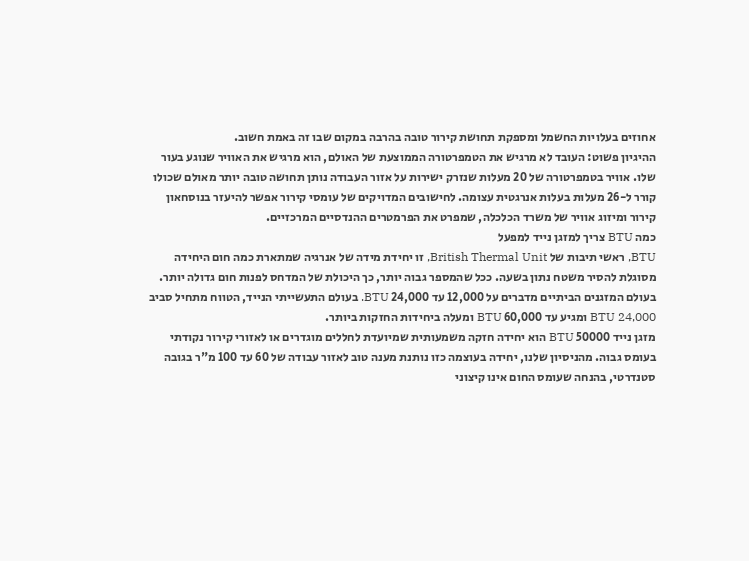אחוזים בעלויות החשמל ומספקת תחושת קירור טובה בהרבה במקום שבו זה באמת חשוב.
ההיגיון פשוט: העובד לא מרגיש את הטמפרטורה הממוצעת של האולם, הוא מרגיש את האוויר שנוגע בעור שלו. אוויר בטמפרטורה של 20 מעלות שנזרק ישירות על אזור העבודה נותן תחושה טובה יותר מאולם שכולו קורר ל-26 מעלות בעלות אנרגטית עצומה. לחישובים המדויקים של עומסי קירור אפשר להיעזר בנוסחאון קירור ומיזוג אוויר של משרד הכלכלה, שמפרט את הפרמטרים ההנדסיים המרכזיים.
כמה BTU צריך למזגן נייד למפעל
BTU, ראשי תיבות של British Thermal Unit, זו יחידת מידה של אנרגיה שמתארת כמה חום היחידה מסוגלת להסיר משטח נתון בשעה. ככל שהמספר גבוה יותר, כך היכולת של המדחס לפנות חום גדולה יותר. בעולם המזגנים הביתיים מדברים על 12,000 עד 24,000 BTU. בעולם התעשייתי הנייד, הטווח מתחיל סביב 24,000 BTU ומגיע עד 60,000 BTU ומעלה ביחידות החזקות ביותר.
מזגן נייד 50000 BTU הוא יחידה חזקה משמעותית שמיועדת לחללים מוגדרים או לאזורי קירור נקודתי בעומס גבוה. מהניסיון שלנו, יחידה בעוצמה כזו נותנת מענה טוב לאזור עבודה של 60 עד 100 מ"ר בגובה סטנדרטי, בהנחה שעומס החום אינו קיצוני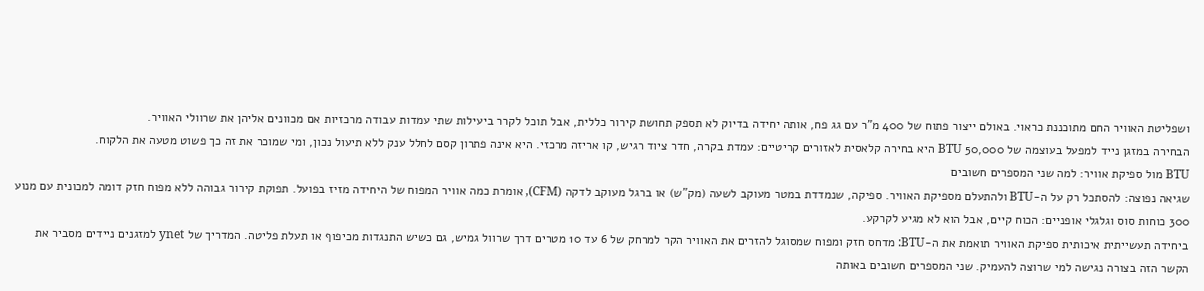ושפליטת האוויר החם מתוכננת כראוי. באולם ייצור פתוח של 400 מ"ר עם גג פח, אותה יחידה בדיוק לא תספק תחושת קירור כללית, אבל תוכל לקרר ביעילות שתי עמדות עבודה מרכזיות אם מכוונים אליהן את שרוולי האוויר.
הבחירה במזגן נייד למפעל בעוצמה של 50,000 BTU היא בחירה קלאסית לאזורים קריטיים: עמדת בקרה, חדר ציוד רגיש, קו אריזה מרכזי. היא אינה פתרון קסם לחלל ענק ללא תיעול נכון, ומי שמוכר את זה כך פשוט מטעה את הלקוח.
BTU מול ספיקת אוויר: למה שני המספרים חשובים
שגיאה נפוצה: להסתכל רק על ה-BTU ולהתעלם מספיקת האוויר. ספיקה, שנמדדת במטר מעוקב לשעה (מק"ש) או ברגל מעוקב לדקה (CFM), אומרת כמה אוויר המפוח של היחידה מזיז בפועל. תפוקת קירור גבוהה ללא מפוח חזק דומה למכונית עם מנוע 300 כוחות סוס וגלגלי אופניים: הכוח קיים, אבל הוא לא מגיע לקרקע.
ביחידה תעשייתית איכותית ספיקת האוויר תואמת את ה-BTU: מדחס חזק ומפוח שמסוגל להזרים את האוויר הקר למרחק של 6 עד 10 מטרים דרך שרוול גמיש, גם כשיש התנגדות מכיפוף או תעלת פליטה. המדריך של ynet למזגנים ניידים מסביר את הקשר הזה בצורה נגישה למי שרוצה להעמיק. שני המספרים חשובים באותה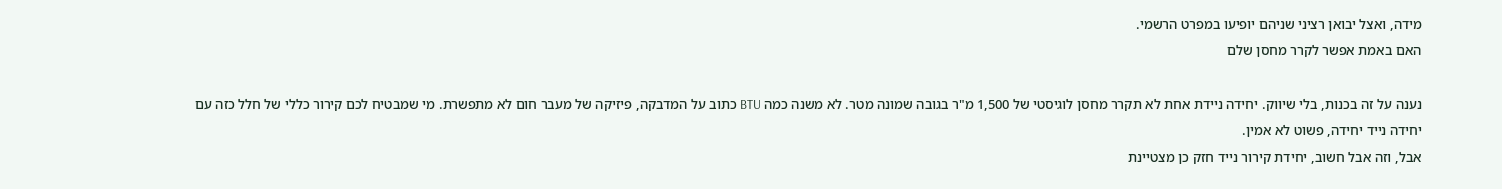מידה, ואצל יבואן רציני שניהם יופיעו במפרט הרשמי.
האם באמת אפשר לקרר מחסן שלם

נענה על זה בכנות, בלי שיווק. יחידה ניידת אחת לא תקרר מחסן לוגיסטי של 1,500 מ"ר בגובה שמונה מטר. לא משנה כמה BTU כתוב על המדבקה, פיזיקה של מעבר חום לא מתפשרת. מי שמבטיח לכם קירור כללי של חלל כזה עם יחידה נייד יחידה, פשוט לא אמין.
אבל, וזה אבל חשוב, יחידת קירור נייד חזק כן מצטיינת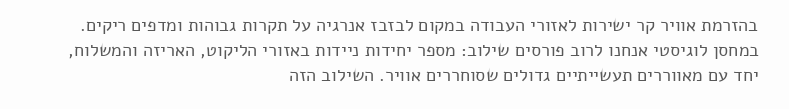בהזרמת אוויר קר ישירות לאזורי העבודה במקום לבזבז אנרגיה על תקרות גבוהות ומדפים ריקים. במחסן לוגיסטי אנחנו לרוב פורסים שילוב: מספר יחידות ניידות באזורי הליקוט, האריזה והמשלוח, יחד עם מאווררים תעשייתיים גדולים שסוחררים אוויר. השילוב הזה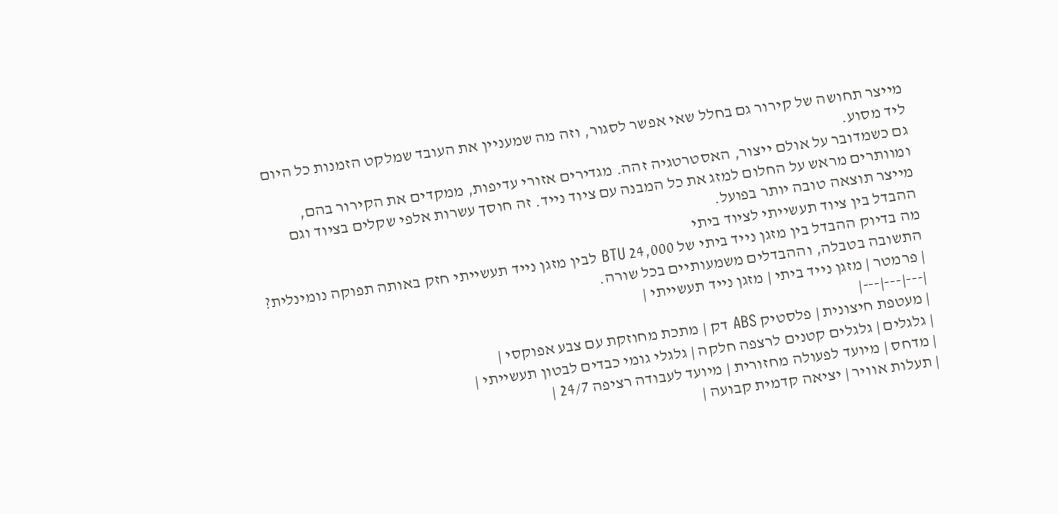מייצר תחושה של קירור גם בחלל שאי אפשר לסגור, וזה מה שמעניין את העובד שמלקט הזמנות כל היום ליד מסוע.
גם כשמדובר על אולם ייצור, האסטרטגיה זהה. מגדירים אזורי עדיפות, ממקדים את הקירור בהם, ומוותרים מראש על החלום למזג את כל המבנה עם ציוד נייד. זה חוסך עשרות אלפי שקלים בציוד וגם מייצר תוצאה טובה יותר בפועל.
ההבדל בין ציוד תעשייתי לציוד ביתי
מה בדיוק ההבדל בין מזגן נייד ביתי של 24,000 BTU לבין מזגן נייד תעשייתי חזק באותה תפוקה נומינלית? התשובה בטבלה, וההבדלים משמעותיים בכל שורה.
| פרמטר | מזגן נייד ביתי | מזגן נייד תעשייתי |
|---|---|---|
| מעטפת חיצונית | פלסטיק ABS דק | מתכת מחוזקת עם צבע אפוקסי |
| גלגלים | גלגלים קטנים לרצפה חלקה | גלגלי גומי כבדים לבטון תעשייתי |
| מדחס | מיועד לפעולה מחזורית | מיועד לעבודה רציפה 24/7 |
| תעלות אוויר | יציאה קדמית קבועה |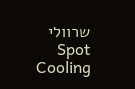שרוולי Spot Cooling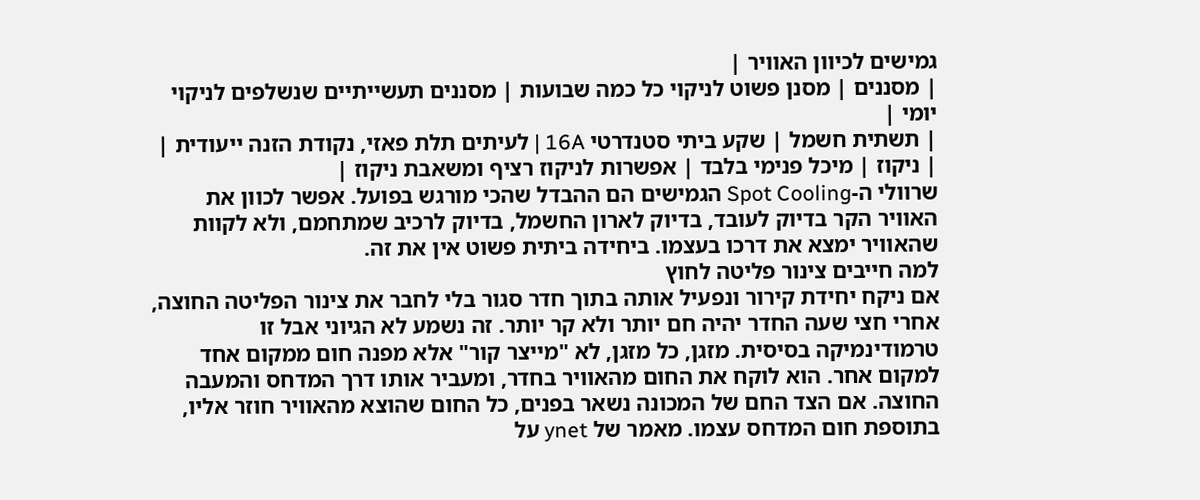גמישים לכיוון האוויר |
| מסננים | מסנן פשוט לניקוי כל כמה שבועות | מסננים תעשייתיים שנשלפים לניקוי יומי |
| תשתית חשמל | שקע ביתי סטנדרטי 16A | לעיתים תלת פאזי, נקודת הזנה ייעודית |
| ניקוז | מיכל פנימי בלבד | אפשרות לניקוז רציף ומשאבת ניקוז |
שרוולי ה-Spot Cooling הגמישים הם ההבדל שהכי מורגש בפועל. אפשר לכוון את האוויר הקר בדיוק לעובד, בדיוק לארון החשמל, בדיוק לרכיב שמתחמם, ולא לקוות שהאוויר ימצא את דרכו בעצמו. ביחידה ביתית פשוט אין את זה.
למה חייבים צינור פליטה לחוץ
אם ניקח יחידת קירור ונפעיל אותה בתוך חדר סגור בלי לחבר את צינור הפליטה החוצה, אחרי חצי שעה החדר יהיה חם יותר ולא קר יותר. זה נשמע לא הגיוני אבל זו טרמודינמיקה בסיסית. מזגן, כל מזגן, לא "מייצר קור" אלא מפנה חום ממקום אחד למקום אחר. הוא לוקח את החום מהאוויר בחדר, ומעביר אותו דרך המדחס והמעבה החוצה. אם הצד החם של המכונה נשאר בפנים, כל החום שהוצא מהאוויר חוזר אליו, בתוספת חום המדחס עצמו. מאמר של ynet על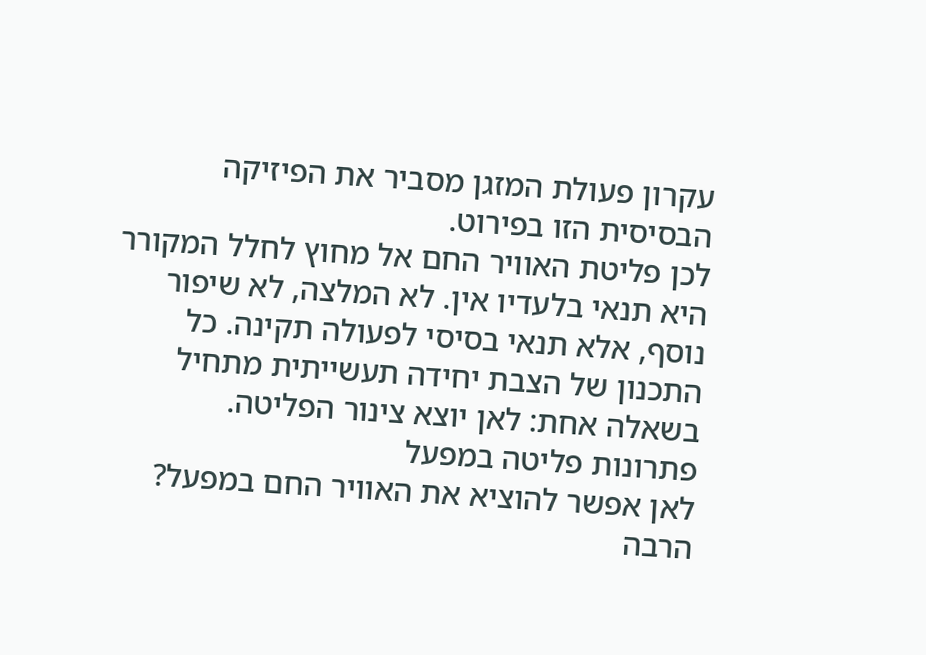עקרון פעולת המזגן מסביר את הפיזיקה הבסיסית הזו בפירוט.
לכן פליטת האוויר החם אל מחוץ לחלל המקורר היא תנאי בלעדיו אין. לא המלצה, לא שיפור נוסף, אלא תנאי בסיסי לפעולה תקינה. כל התכנון של הצבת יחידה תעשייתית מתחיל בשאלה אחת: לאן יוצא צינור הפליטה.
פתרונות פליטה במפעל
לאן אפשר להוציא את האוויר החם במפעל? הרבה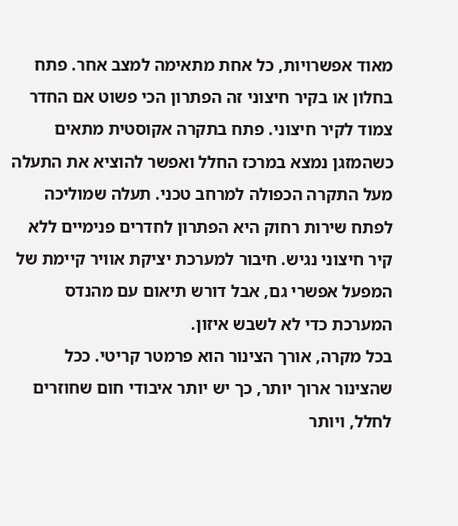מאוד אפשרויות, כל אחת מתאימה למצב אחר. פתח בחלון או בקיר חיצוני זה הפתרון הכי פשוט אם החדר צמוד לקיר חיצוני. פתח בתקרה אקוסטית מתאים כשהמזגן נמצא במרכז החלל ואפשר להוציא את התעלה מעל התקרה הכפולה למרחב טכני. תעלה שמוליכה לפתח שירות רחוק היא הפתרון לחדרים פנימיים ללא קיר חיצוני נגיש. חיבור למערכת יציקת אוויר קיימת של המפעל אפשרי גם, אבל דורש תיאום עם מהנדס המערכת כדי לא לשבש איזון.
בכל מקרה, אורך הצינור הוא פרמטר קריטי. ככל שהצינור ארוך יותר, כך יש יותר איבודי חום שחוזרים לחלל, ויותר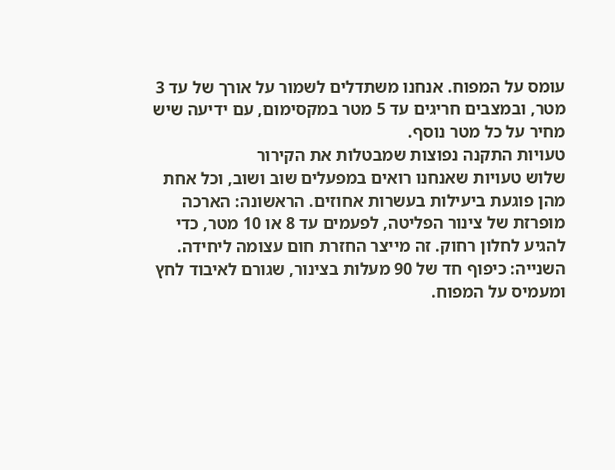עומס על המפוח. אנחנו משתדלים לשמור על אורך של עד 3 מטר, ובמצבים חריגים עד 5 מטר במקסימום, עם ידיעה שיש מחיר על כל מטר נוסף.
טעויות התקנה נפוצות שמבטלות את הקירור
שלוש טעויות שאנחנו רואים במפעלים שוב ושוב, וכל אחת מהן פוגעת ביעילות בעשרות אחוזים. הראשונה: הארכה מופרזת של צינור הפליטה, לפעמים עד 8 או 10 מטר, כדי להגיע לחלון רחוק. זה מייצר החזרת חום עצומה ליחידה. השנייה: כיפוף חד של 90 מעלות בצינור, שגורם לאיבוד לחץ ומעמיס על המפוח.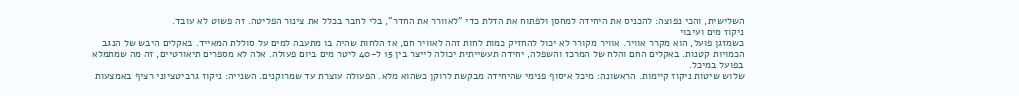השלישית, והכי נפוצה: להכניס את היחידה למחסן ולפתוח את הדלת כדי "לאוורר את החדר", בלי לחבר בכלל את צינור הפליטה. זה פשוט לא עובד.
ניקוז מים ועיבוי
כשמזגן פועל, הוא מקרר אוויר. אוויר מקורר לא יכול להחזיק כמות לחות זהה לאוויר חם, אז הלחות שהיה בו מתעבה למים על סוללת המאייד. באקלים היבש של הנגב הכמויות קטנות. באקלים החם והלח של המרכז והשפלה, יחידה תעשייתית יכולה לייצר בין 15 ל-40 ליטר מים ביום פעולה. אלה לא מספרים תיאורטיים, זה מה שמתמלא בפועל במיכל.
שלוש שיטות ניקוז קיימות. הראשונה: מיכל איסוף פנימי שהיחידה מבקשת לרוקן כשהוא מלא. הפעולה עוצרת עד שמרוקנים. השנייה: ניקוז גרביטציוני רציף באמצעות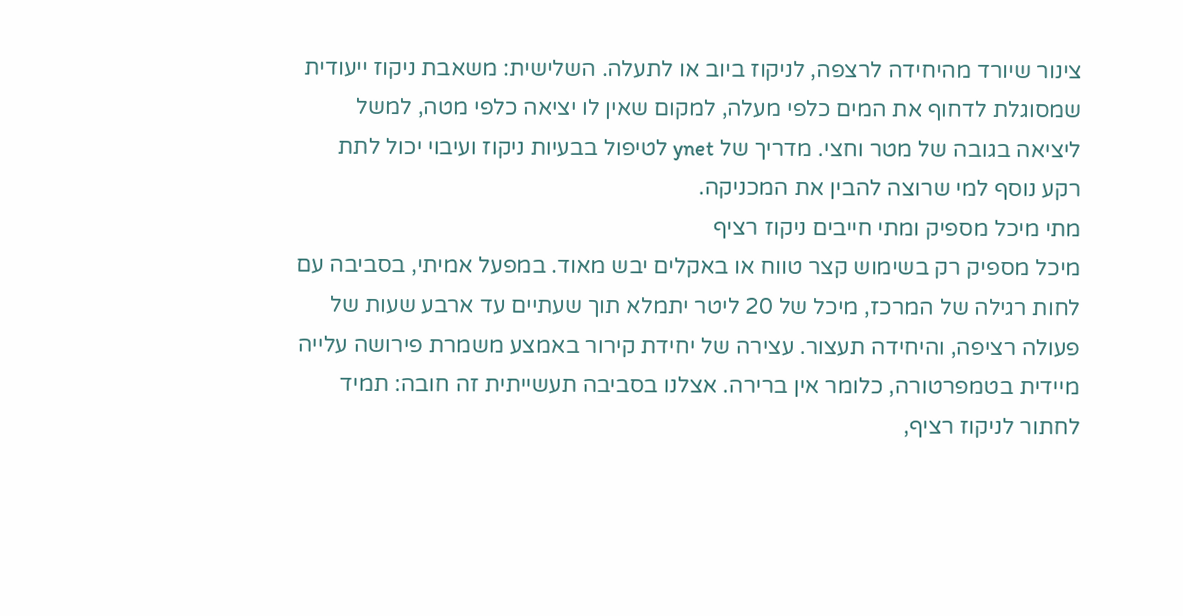צינור שיורד מהיחידה לרצפה, לניקוז ביוב או לתעלה. השלישית: משאבת ניקוז ייעודית שמסוגלת לדחוף את המים כלפי מעלה, למקום שאין לו יציאה כלפי מטה, למשל ליציאה בגובה של מטר וחצי. מדריך של ynet לטיפול בבעיות ניקוז ועיבוי יכול לתת רקע נוסף למי שרוצה להבין את המכניקה.
מתי מיכל מספיק ומתי חייבים ניקוז רציף
מיכל מספיק רק בשימוש קצר טווח או באקלים יבש מאוד. במפעל אמיתי, בסביבה עם לחות רגילה של המרכז, מיכל של 20 ליטר יתמלא תוך שעתיים עד ארבע שעות של פעולה רציפה, והיחידה תעצור. עצירה של יחידת קירור באמצע משמרת פירושה עלייה מיידית בטמפרטורה, כלומר אין ברירה. אצלנו בסביבה תעשייתית זה חובה: תמיד לחתור לניקוז רציף,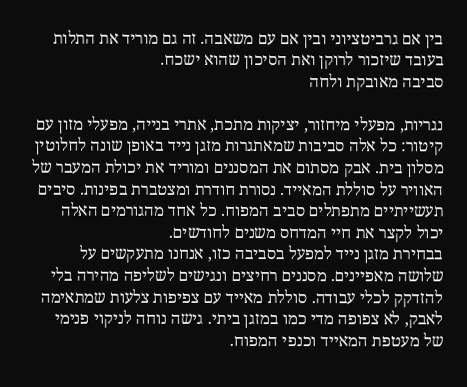בין אם גרביטציוני ובין אם עם משאבה. זה גם מוריד את התלות בעובד שיזכור לרוקן ואת הסיכון שהוא ישכח.
סביבה מאובקת ולחה

נגריות, מפעלי מיחזור, יציקות מתכת, אתרי בנייה, מפעלי מזון עם קיטור: כל אלה סביבות שמאתגרות מזגן נייד באופן שונה לחלוטין מסלון בית. אבק מסתום את המסננים ומוריד את יכולת המעבר של האוויר על סוללת המאייד. נסורת חודרת ומצטברת בפינות. סיבים תעשייתיים מתפתלים סביב המפוח. כל אחד מהגורמים האלה יכול לקצר את חיי המדחס משנים לחודשים.
בבחירת מזגן נייד למפעל בסביבה כזו, אנחנו מתעקשים על שלושה מאפיינים. מסננים רחיצים ונגישים לשליפה מהירה בלי להזדקק לכלי עבודה. סוללת מאייד עם צפיפות צלעות שמתאימה לאבק, לא צפופה מדי כמו במזגן ביתי. גישה נוחה לניקוי פנימי של מעטפת המאייד וכנפי המפוח.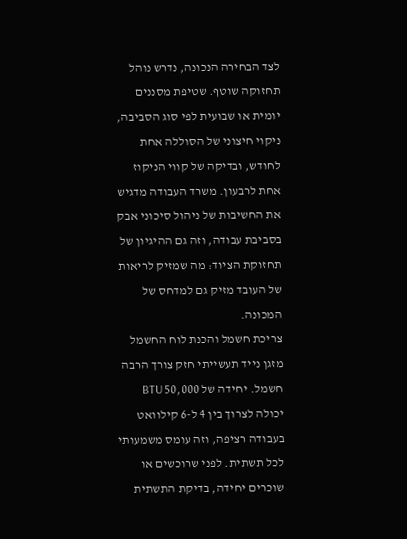לצד הבחירה הנכונה, נדרש נוהל תחזוקה שוטף. שטיפת מסננים יומית או שבועית לפי סוג הסביבה, ניקוי חיצוני של הסוללה אחת לחודש, ובדיקה של קווי הניקוז אחת לרבעון. משרד העבודה מדגיש את החשיבות של ניהול סיכוני אבק בסביבת עבודה, וזה גם ההיגיון של תחזוקת הציוד: מה שמזיק לריאות של העובד מזיק גם למדחס של המכונה.
צריכת חשמל והכנת לוח החשמל
מזגן נייד תעשייתי חזק צורך הרבה חשמל. יחידה של 50,000 BTU יכולה לצרוך בין 4 ל-6 קילוואט בעבודה רציפה, וזה עומס משמעותי לכל תשתית. לפני שרוכשים או שוכרים יחידה, בדיקת התשתית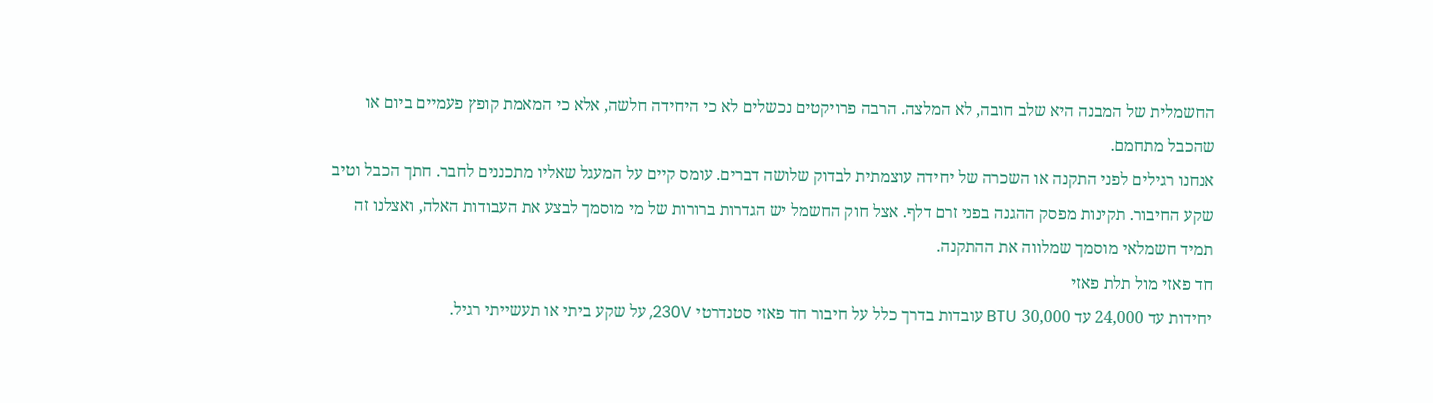החשמלית של המבנה היא שלב חובה, לא המלצה. הרבה פרויקטים נכשלים לא כי היחידה חלשה, אלא כי המאמת קופץ פעמיים ביום או שהכבל מתחמם.
אנחנו רגילים לפני התקנה או השכרה של יחידה עוצמתית לבדוק שלושה דברים. עומס קיים על המעגל שאליו מתכננים לחבר. חתך הכבל וטיב שקע החיבור. תקינות מפסק ההגנה בפני זרם דלף. אצל חוק החשמל יש הגדרות ברורות של מי מוסמך לבצע את העבודות האלה, ואצלנו זה תמיד חשמלאי מוסמך שמלווה את ההתקנה.
חד פאזי מול תלת פאזי
יחידות עד 24,000 עד 30,000 BTU עובדות בדרך כלל על חיבור חד פאזי סטנדרטי 230V, על שקע ביתי או תעשייתי רגיל.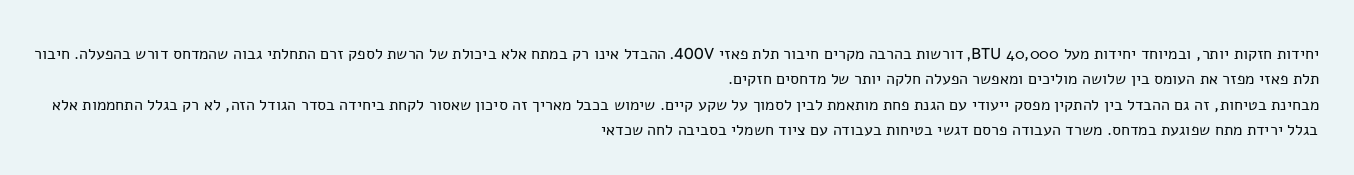יחידות חזקות יותר, ובמיוחד יחידות מעל 40,000 BTU, דורשות בהרבה מקרים חיבור תלת פאזי 400V. ההבדל אינו רק במתח אלא ביכולת של הרשת לספק זרם התחלתי גבוה שהמדחס דורש בהפעלה. חיבור תלת פאזי מפזר את העומס בין שלושה מוליכים ומאפשר הפעלה חלקה יותר של מדחסים חזקים.
מבחינת בטיחות, זה גם ההבדל בין להתקין מפסק ייעודי עם הגנת פחת מותאמת לבין לסמוך על שקע קיים. שימוש בכבל מאריך זה סיכון שאסור לקחת ביחידה בסדר הגודל הזה, לא רק בגלל התחממות אלא בגלל ירידת מתח שפוגעת במדחס. משרד העבודה פרסם דגשי בטיחות בעבודה עם ציוד חשמלי בסביבה לחה שכדאי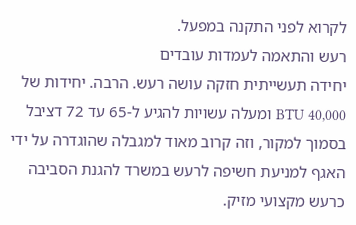לקרוא לפני התקנה במפעל.
רעש והתאמה לעמדות עובדים
יחידה תעשייתית חזקה עושה רעש. הרבה. יחידות של 40,000 BTU ומעלה עשויות להגיע ל-65 עד 72 דציבל בסמוך למקור, וזה קרוב מאוד למגבלה שהוגדרה על ידי האגף למניעת חשיפה לרעש במשרד להגנת הסביבה כרעש מקצועי מזיק.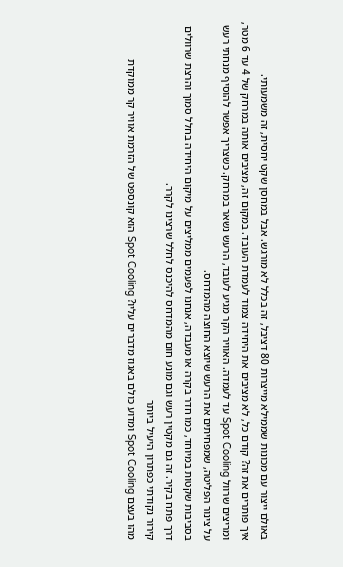באולם ייצור עם מכונות שממילא מייצרות 80 דציבל, זה בכלל לא מורגש. אבל במחסן שקט יחסית, זה משמעותי.
איך פותרים את זה? קודם כל, לא מציבים את היחידה צמוד לעמדת העובד. במקום זה, מציבים אותה במרחק של 4 עד 6 מטר, ומריצים שרוול Spot Cooling עד לעמדה. האוויר הקר מגיע לעובד, הרעש נשאר במרחק. כשצריך אפשר להוסיף מנחתי רעש על צינור הפליטה, שמפחיתים את הרעש שיוצא החוצה מהמדחס.
בסביבות שקטות במיוחד, כמו חדר בקרה או מעבדה, אנחנו לפעמים ממליצים על מיקום היחידה בחלל סמוך והרצת שרוולים דרך פתח בקיר. זה גם מקטין רעש וגם מונע חום מהמדחס להיכנס לחלל שרצינו לקרר.
קירור נקודתי כפתרון היעיל ביותר
מהו בעצם Spot Cooling ומדוע כולם באגוז מדברים עליו? Spot Cooling הוא קונספט של הזרמת אוויר קר ממוקדת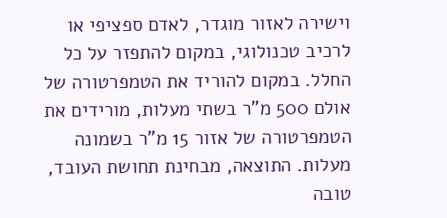וישירה לאזור מוגדר, לאדם ספציפי או לרכיב טכנולוגי, במקום להתפזר על כל החלל. במקום להוריד את הטמפרטורה של אולם 500 מ"ר בשתי מעלות, מורידים את הטמפרטורה של אזור 15 מ"ר בשמונה מעלות. התוצאה, מבחינת תחושת העובד, טובה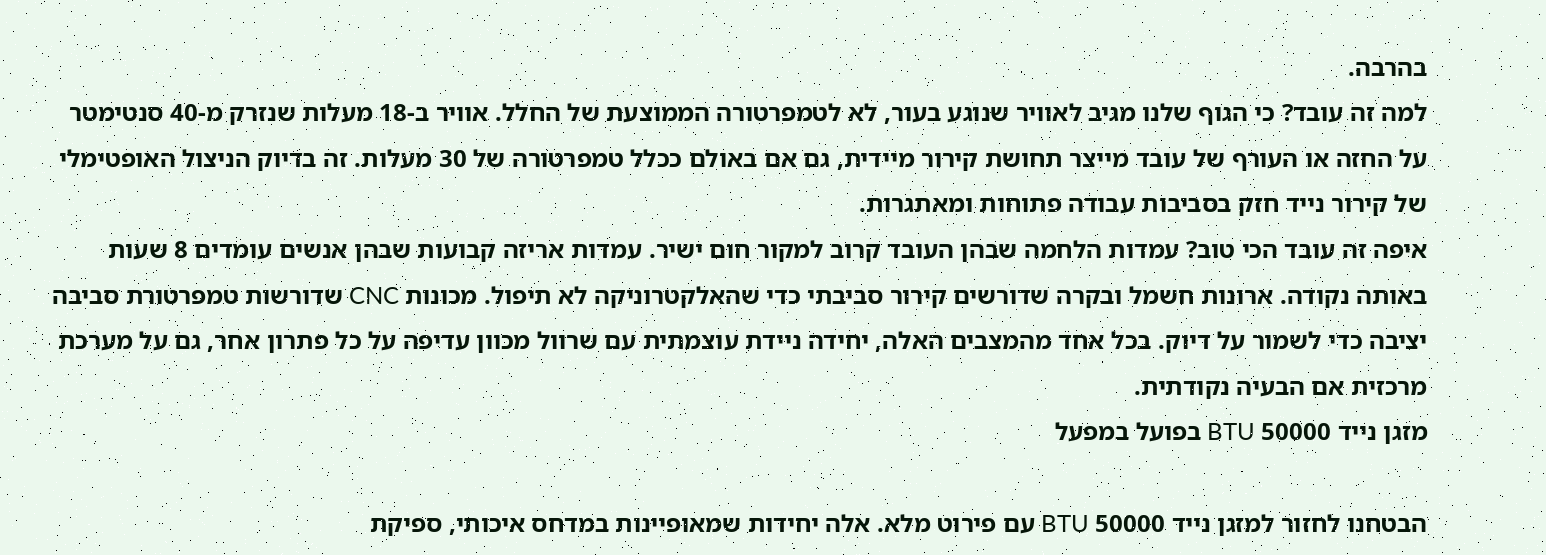בהרבה.
למה זה עובד? כי הגוף שלנו מגיב לאוויר שנוגע בעור, לא לטמפרטורה הממוצעת של החלל. אוויר ב-18 מעלות שנזרק מ-40 סנטימטר על החזה או העורף של עובד מייצר תחושת קירור מיידית, גם אם באולם ככלל טמפרטורה של 30 מעלות. זה בדיוק הניצול האופטימלי של קירור נייד חזק בסביבות עבודה פתוחות ומאתגרות.
איפה זה עובד הכי טוב? עמדות הלחמה שבהן העובד קרוב למקור חום ישיר. עמדות אריזה קבועות שבהן אנשים עומדים 8 שעות באותה נקודה. ארונות חשמל ובקרה שדורשים קירור סביבתי כדי שהאלקטרוניקה לא תיפול. מכונות CNC שדורשות טמפרטורת סביבה יציבה כדי לשמור על דיוק. בכל אחד מהמצבים האלה, יחידה ניידת עוצמתית עם שרוול מכוון עדיפה על כל פתרון אחר, גם על מערכת מרכזית אם הבעיה נקודתית.
מזגן נייד 50000 BTU בפועל במפעל

הבטחנו לחזור למזגן נייד 50000 BTU עם פירוט מלא. אלה יחידות שמאופיינות במדחס איכותי, ספיקת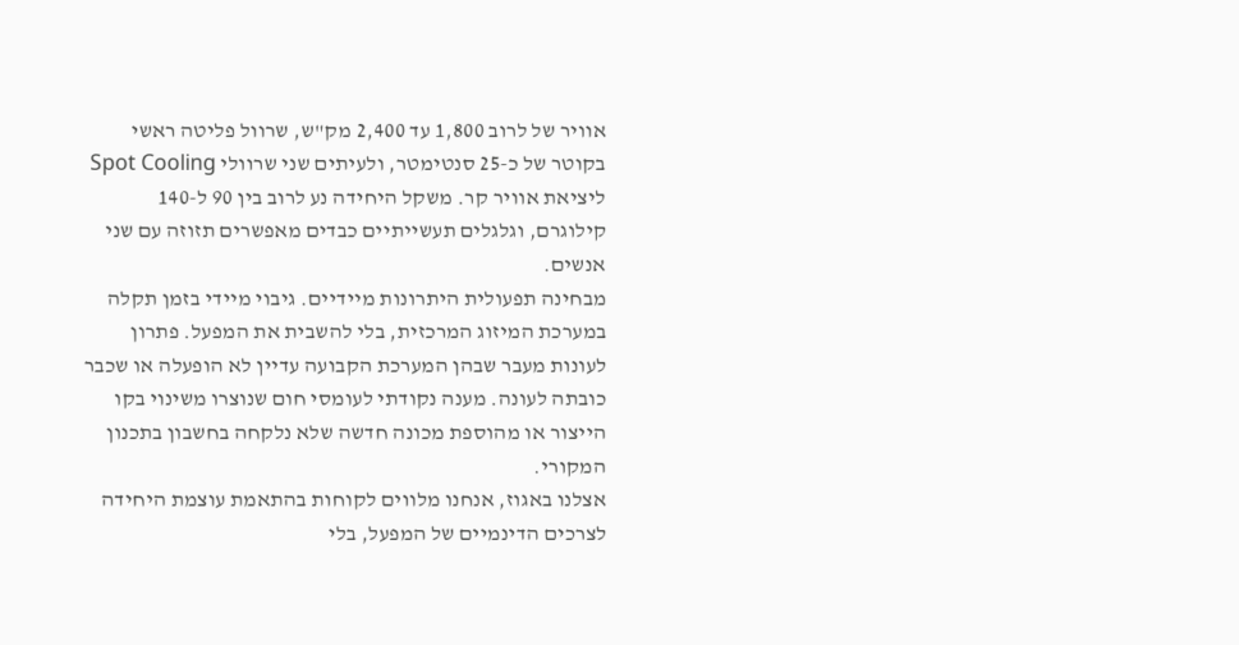אוויר של לרוב 1,800 עד 2,400 מק"ש, שרוול פליטה ראשי בקוטר של כ-25 סנטימטר, ולעיתים שני שרוולי Spot Cooling ליציאת אוויר קר. משקל היחידה נע לרוב בין 90 ל-140 קילוגרם, וגלגלים תעשייתיים כבדים מאפשרים תזוזה עם שני אנשים.
מבחינה תפעולית היתרונות מיידיים. גיבוי מיידי בזמן תקלה במערכת המיזוג המרכזית, בלי להשבית את המפעל. פתרון לעונות מעבר שבהן המערכת הקבועה עדיין לא הופעלה או שכבר כובתה לעונה. מענה נקודתי לעומסי חום שנוצרו משינוי בקו הייצור או מהוספת מכונה חדשה שלא נלקחה בחשבון בתכנון המקורי.
אצלנו באגוז, אנחנו מלווים לקוחות בהתאמת עוצמת היחידה לצרכים הדינמיים של המפעל, בלי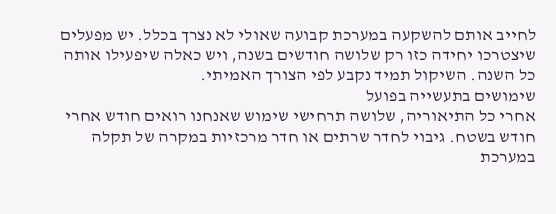לחייב אותם להשקעה במערכת קבועה שאולי לא נצרך בכלל. יש מפעלים שיצטרכו יחידה כזו רק שלושה חודשים בשנה, ויש כאלה שיפעילו אותה כל השנה. השיקול תמיד נקבע לפי הצורך האמיתי.
שימושים בתעשייה בפועל
אחרי כל התיאוריה, שלושה תרחישי שימוש שאנחנו רואים חודש אחרי חודש בשטח. גיבוי לחדר שרתים או חדר מרכזיות במקרה של תקלה במערכת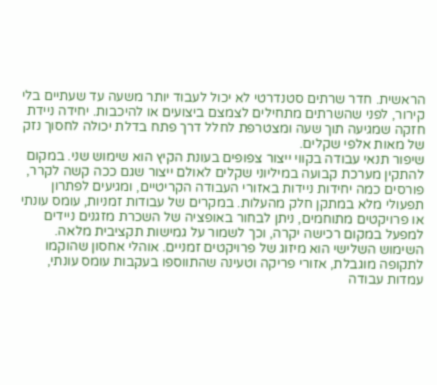הראשית. חדר שרתים סטנדרטי לא יכול לעבוד יותר משעה עד שעתיים בלי קירור, לפני שהשרתים מתחילים לצמצם ביצועים או להיכבות. יחידה ניידת חזקה שמגיעה תוך שעה ומצטרפת לחלל דרך פתח בדלת יכולה לחסוך נזק של מאות אלפי שקלים.
שיפור תנאי עבודה בקווי ייצור צפופים בעונת הקיץ הוא שימוש שני. במקום להתקין מערכת קבועה במיליוני שקלים לאולם ייצור שגם ככה קשה לקרר, פורסים כמה יחידות ניידות באזורי העבודה הקריטיים, ומגיעים לפתרון תפעולי מלא במתקן חלק מהעלות. במקרים של עבודות זמניות, עומס עונתי או פרויקטים מתוחמים, ניתן לבחור באופציה של השכרת מזגנים ניידים למפעל במקום רכישה יקרה, וכך לשמור על גמישות תקציבית מלאה.
השימוש השלישי הוא מיזוג של פרויקטים זמניים. אוהלי אחסון שהוקמו לתקופה מוגבלת, אזורי פריקה וטעינה שהתווספו בעקבות עומס עונתי, עמדות עבודה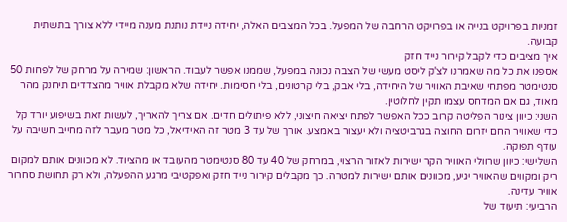זמניות בפרויקט בנייה או בפרויקט הרחבה של המפעל. בכל המצבים האלה, יחידה ניידת נותנת מענה מיידי ללא צורך בתשתית קבועה.
איך מציבים כדי לקבל קירור נייד חזק
אספנו את כל מה שאמרנו לצ'ק ליסט מעשי של הצבה נכונה במפעל, שממנו אפשר לעבוד. הראשון: שמירה על מרחק של לפחות 50 סנטימטר מפתחי שאיבת האוויר של היחידה, בלי אבק, בלי קרטונים, בלי חסימות. יחידה שלא מקבלת אוויר מהצדדים תיחנק מהר מאוד, גם אם המדחס עצמו תקין לחלוטין.
השני: כיוון צינור הפליטה קרוב ככל האפשר לפתח יציאה חיצוני, ללא פיתולים חדים. אם צריך להאריך, לעשות זאת בשיפוע יורד קל כדי שאוויר החם יזרום החוצה בגרביטציה ולא יעצור באמצע. אורך של עד 3 מטר זה האידיאל, כל מטר מעבר לזה מחייב חשיבה על עודף תפוקה.
השלישי: כיוון שרוולי האוויר הקר ישירות לאזור הרצוי, במרחק של 40 עד 80 סנטימטר מהעובד או מהציוד. לא מכוונים אותם למקום ריק ומקווים שהאוויר יגיע, מכוונים אותם ישירות למטרה. כך מקבלים קירור נייד חזק ואפקטיבי מרגע ההפעלה, ולא רק תחושת סחרור אוויר עדינה.
הרביעי: תיעוד של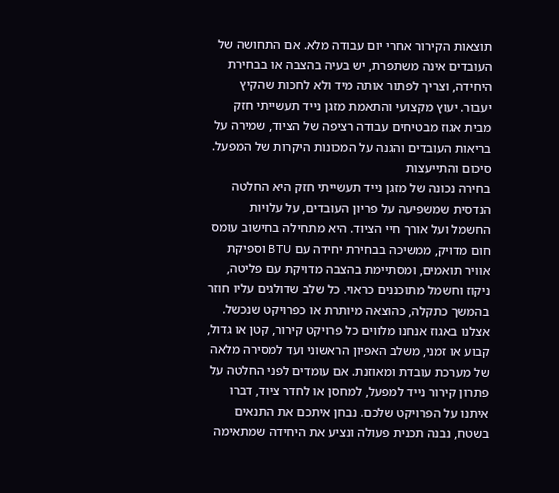תוצאות הקירור אחרי יום עבודה מלא. אם התחושה של העובדים אינה משתפרת, יש בעיה בהצבה או בבחירת היחידה, וצריך לפתור אותה מיד ולא לחכות שהקיץ יעבור. יעוץ מקצועי והתאמת מזגן נייד תעשייתי חזק מבית אגוז מבטיחים עבודה רציפה של הציוד, שמירה על בריאות העובדים והגנה על המכונות היקרות של המפעל.
סיכום והתייעצות
בחירה נכונה של מזגן נייד תעשייתי חזק היא החלטה הנדסית שמשפיעה על פריון העובדים, על עלויות החשמל ועל אורך חיי הציוד. היא מתחילה בחישוב עומס חום מדויק, ממשיכה בבחירת יחידה עם BTU וספיקת אוויר תואמים, ומסתיימת בהצבה מדויקת עם פליטה, ניקוז וחשמל מתוכננים כראוי. כל שלב שדולגים עליו חוזר בהמשך כתקלה, כהוצאה מיותרת או כפרויקט שנכשל.
אצלנו באגוז אנחנו מלווים כל פרויקט קירור, קטן או גדול, קבוע או זמני, משלב האפיון הראשוני ועד למסירה מלאה של מערכת עובדת ומאוזנת. אם עומדים לפני החלטה על פתרון קירור נייד למפעל, למחסן או לחדר ציוד, דברו איתנו על הפרויקט שלכם. נבחן איתכם את התנאים בשטח, נבנה תכנית פעולה ונציע את היחידה שמתאימה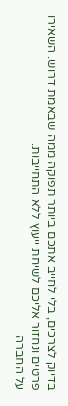בדיוק לצרכים, בלי לחייב אתכם ביותר תפוקה ממה שבאמת דרוש. השאירו פרטים ונחזור אליכם לשיחת ייעוץ ללא התחייבות.
על החברה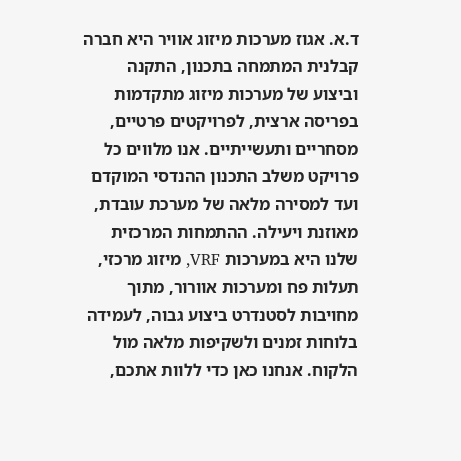ד.א. אגוז מערכות מיזוג אוויר היא חברה קבלנית המתמחה בתכנון, התקנה וביצוע של מערכות מיזוג מתקדמות בפריסה ארצית, לפרויקטים פרטיים, מסחריים ותעשייתיים. אנו מלווים כל פרויקט משלב התכנון ההנדסי המוקדם ועד למסירה מלאה של מערכת עובדת, מאוזנת ויעילה. ההתמחות המרכזית שלנו היא במערכות VRF, מיזוג מרכזי, תעלות פח ומערכות אוורור, מתוך מחויבות לסטנדרט ביצוע גבוה, לעמידה בלוחות זמנים ולשקיפות מלאה מול הלקוח. אנחנו כאן כדי ללוות אתכם,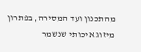מהתכנון ועד המסירה, בפתרון מיזוג איכותי שנשמר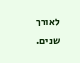לאורך שנים.